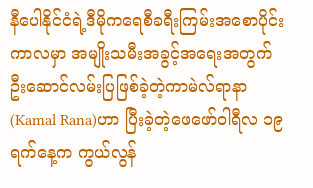နီပေါနိုင်ငံရဲ့ဒီမိုကရေစီခရီးကြမ်းအစောပိုင်းကာလမှာ အမျိုးသမီးအခွင့်အရေးအတွက်ဦးဆောင်လမ်းပြဖြစ်ခဲ့တဲ့ကာမဲလ်ရာနာ(Kamal Rana)ဟာ ပြီးခဲ့တဲ့ဖေဖော်ဝါရီလ ၁၉ ရက်နေ့က ကွယ်လွန်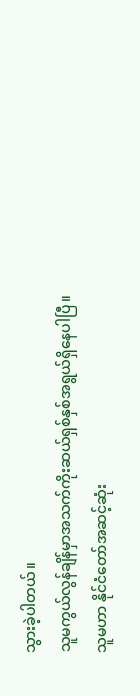သွားခဲ့ပါတယ်။
သူမကွယ်လွန်ချိန်မှာအသက်ကိုးဆယ်ရှစ်နှစ်အရွယ်ရှိနေပါပြီ။
သူမဟာ နိုင်ငံတော်အဆင့်ဆုံး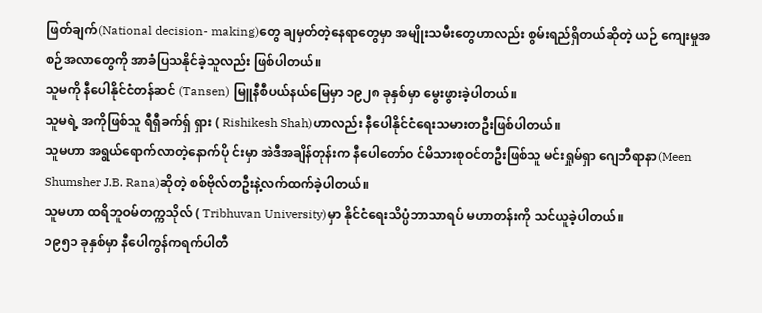ဖြတ်ချက်(National decision- making)တွေ ချမှတ်တဲ့နေရာတွေမှာ အမျိုးသမီးတွေဟာလည်း စွမ်းရည်ရှိတယ်ဆိုတဲ့ ယဉ် ကျေးမှုအစဉ်အလာတွေကို အာခံပြသနိုင်ခဲ့သူလည်း ဖြစ်ပါတယ်။
သူမကို နီပေါနိုင်ငံတန်ဆင် (Tansen) မြူနီစီပယ်နယ်မြေမှာ ၁၉၂၈ ခုနှစ်မှာ မွေးဖွားခဲ့ပါတယ်။
သူမရဲ့ အကိုဖြစ်သူ ရီရှီခက်ရှ် ရှား ( Rishikesh Shah)ဟာလည်း နီပေါနိုင်ငံရေးသမားတဦးဖြစ်ပါတယ်။
သူမဟာ အရွယ်ရောက်လာတဲ့နောက်ပို င်းမှာ အဲဒီအချိန်တုန်းက နီပေါတော်ဝ င်မိသားစုဝင်တဦးဖြစ်သူ မင်းရှုမ်ရှာ ဂျေဘီရာနာ(Meen Shumsher J.B. Rana)ဆိုတဲ့ စစ်ဗိုလ်တဦးနဲ့လက်ထက်ခဲ့ပါတယ်။
သူမဟာ ထရိဘူဝမ်တက္ကသိုလ် ( Tribhuvan University)မှာ နိုင်ငံရေးသိပ္ပံဘာသာရပ် မဟာတန်းကို သင်ယူခဲ့ပါတယ်။
၁၉၅၁ ခုနှစ်မှာ နီပေါကွန်ကရက်ပါတီ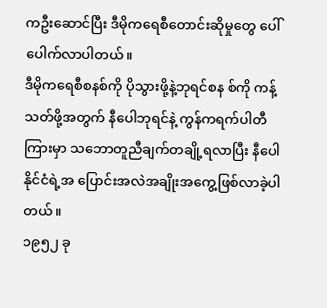ကဦးဆောင်ပြီး ဒီမိုကရေစီတောင်းဆိုမှုတွေ ပေါ်ပေါက်လာပါတယ်။
ဒီမိုကရေစီစနစ်ကို ပိုသွားဖို့နဲ့ဘုရင်စန စ်ကို ကန့်သတ်ဖို့အတွက် နီပေါဘုရင်နဲ့ ကွန်ကရက်ပါတီကြားမှာ သဘောတူညီချက်တချို့ရလာပြီး နီပေါနိုင်ငံရဲ့အ ပြောင်းအလဲအချိုးအကွေ့ဖြစ်လာခဲ့ပါတယ်။
၁၉၅၂ ခု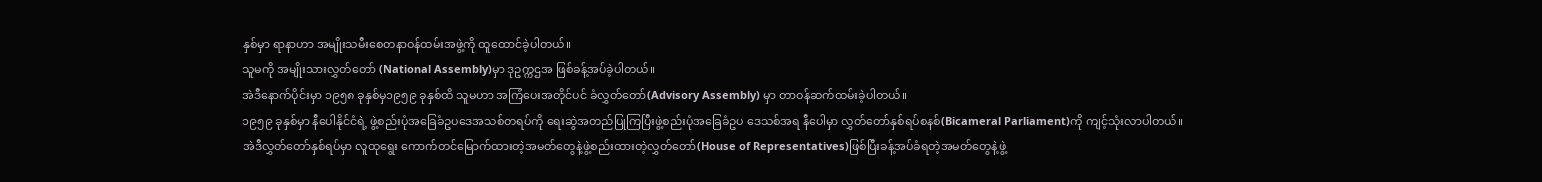နှစ်မှာ ရာနာဟာ အမျိုးသမီးစေတနာဝန်ထမ်းအဖွဲ့ကို ထူထောင်ခဲ့ပါတယ်။
သူမကို အမျိုးသားလွှတ်တော် (National Assembly)မှာ ဒုဥက္ကဌအ ဖြစ်ခန့်အပ်ခဲ့ပါတယ်။
အဲဒီနောက်ပိုင်းမှာ ၁၉၅၈ ခုနှစ်မှ၁၉၅၉ ခုနှစ်ထိ သူမဟာ အကြံပေးအတိုင်ပင် ခံလွှတ်တော်(Advisory Assembly) မှာ တာဝန်ဆက်ထမ်းခဲ့ပါတယ်။
၁၉၅၉ ခုနှစ်မှာ နီပေါနိုင်ငံရဲ့ ဖွဲ့စည်းပုံအခြေခံဥပဒေအသစ်တရပ်ကို ရေးဆွဲအတည်ပြုကြပြီးဖွဲ့စည်းပုံအခြေခံဥပ ဒေသစ်အရ နီပေါမှာ လွှတ်တော်နှစ်ရပ်စနစ်(Bicameral Parliament)ကို ကျင့်သုံးလာပါတယ်။
အဲဒီလွှတ်တော်နှစ်ရပ်မှာ လူထုရွေး ကောက်တင်မြောက်ထားတဲ့အမတ်တွေနဲ့ဖွဲ့စည်းထားတဲ့လွှတ်တော်(House of Representatives)ဖြစ်ပြီးခန့်အပ်ခံရတဲ့အမတ်တွေနဲ့ဖွဲ့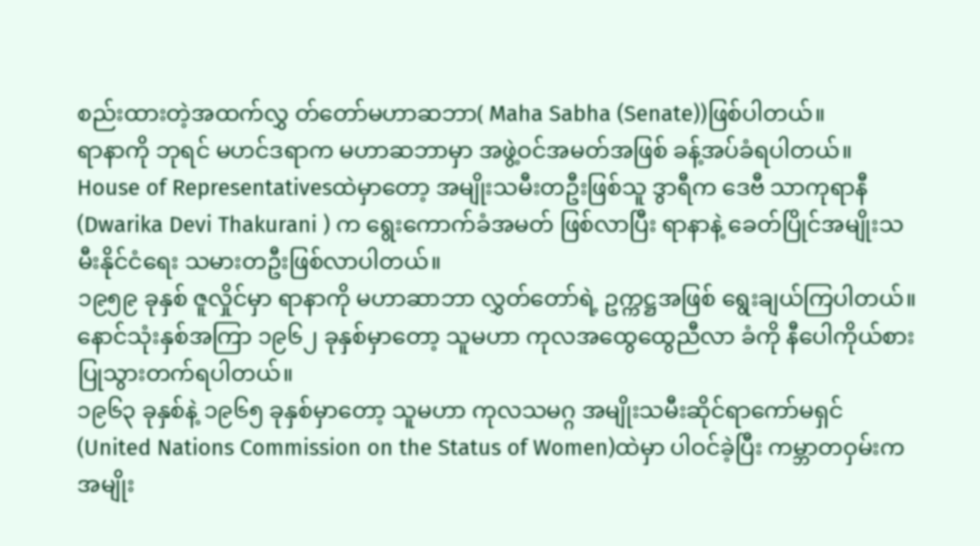စည်းထားတဲ့အထက်လွှ တ်တော်မဟာဆဘာ( Maha Sabha (Senate))ဖြစ်ပါတယ်။
ရာနာကို ဘုရင် မဟင်ဒရာက မဟာဆဘာမှာ အဖွဲ့ဝင်အမတ်အဖြစ် ခန့်အပ်ခံရပါတယ်။
House of Representativesထဲမှာတော့ အမျိုးသမီးတဦးဖြစ်သူ ဒွာရီက ဒေဗီ သာကုရာနီ(Dwarika Devi Thakurani ) က ရွေးကောက်ခံအမတ် ဖြစ်လာပြီး ရာနာနဲ့ ခေတ်ပြိုင်အမျိုးသမီးနိုင်ငံရေး သမားတဦးဖြစ်လာပါတယ်။
၁၉၅၉ ခုနှစ် ဇူလှိုင်မှာ ရာနာကို မဟာဆာဘာ လွှတ်တော်ရဲ့ ဥက္ကဋ္ဌအဖြစ် ရွေးချယ်ကြပါတယ်။
နောင်သုံးနှစ်အကြာ ၁၉၆၂ ခုနှစ်မှာတော့ သူမဟာ ကုလအထွေထွေညီလာ ခံကို နီပေါကိုယ်စားပြုသွားတက်ရပါတယ်။
၁၉၆၃ ခုနှစ်နဲ့ ၁၉၆၅ ခုနှစ်မှာတော့ သူမဟာ ကုလသမဂ္ဂ အမျိုးသမီးဆိုင်ရာကော်မရှင် (United Nations Commission on the Status of Women)ထဲမှာ ပါဝင်ခဲ့ပြီး ကမ္ဘာတဝှမ်းက အမျိုး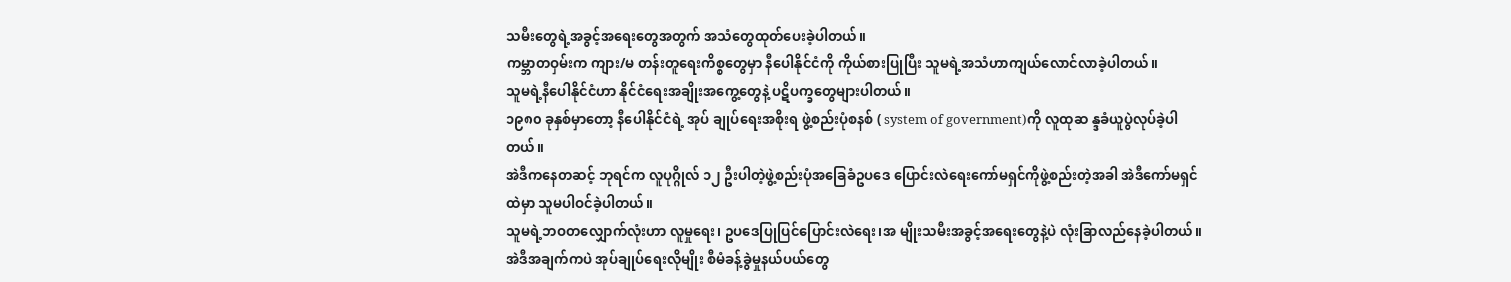သမီးတွေရဲ့အခွင့်အရေးတွေအတွက် အသံတွေထုတ်ပေးခဲ့ပါတယ်။
ကမ္ဘာတဝှမ်းက ကျား/မ တန်းတူရေးကိစ္စတွေမှာ နီပေါနိုင်ငံကို ကိုယ်စားပြုပြီး သူမရဲ့အသံဟာကျယ်လောင်လာခဲ့ပါတယ်။
သူမရဲ့နီပေါနိုင်ငံဟာ နိုင်ငံရေးအချိုးအကွေ့တွေနဲ့ ပဋိပက္ခတွေများပါတယ်။
၁၉၈၀ ခုနှစ်မှာတော့ နီပေါနိုင်ငံရဲ့ အုပ် ချုပ်ရေးအစိုးရ ဖွဲ့စည်းပုံစနစ် ( system of government)ကို လူထုဆ န္ဒခံယူပွဲလုပ်ခဲ့ပါတယ်။
အဲဒီကနေတဆင့် ဘုရင်က လူပုဂ္ဂိုလ် ၁၂ ဦးပါတဲ့ဖွဲ့စည်းပုံအခြေခံဥပဒေ ပြောင်းလဲရေးကော်မရှင်ကိုဖွဲ့စည်းတဲ့အခါ အဲဒီကော်မရှင်ထဲမှာ သူမပါဝင်ခဲ့ပါတယ်။
သူမရဲ့ဘဝတလျှောက်လုံးဟာ လူမှုရေး၊ ဥပဒေပြုပြင်ပြောင်းလဲရေး၊အ မျိုးသမီးအခွင့်အရေးတွေနဲ့ပဲ လုံးခြာလည်နေခဲ့ပါတယ်။
အဲဒီအချက်ကပဲ အုပ်ချုပ်ရေးလိုမျိုး စီမံခန့်ခွဲမှုနယ်ပယ်တွေ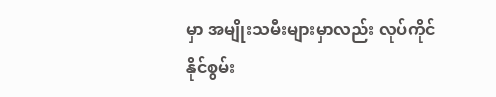မှာ အမျိုးသမီးများမှာလည်း လုပ်ကိုင်နိုင်စွမ်း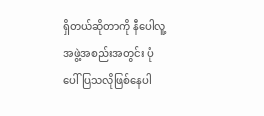ရှိတယ်ဆိုတာကို နီပေါလူ့အဖွဲ့အစည်းအတွင်း ပုံပေါ်ပြသလိုဖြစ်နေပါ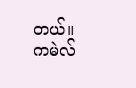တယ်။
ကမဲလ်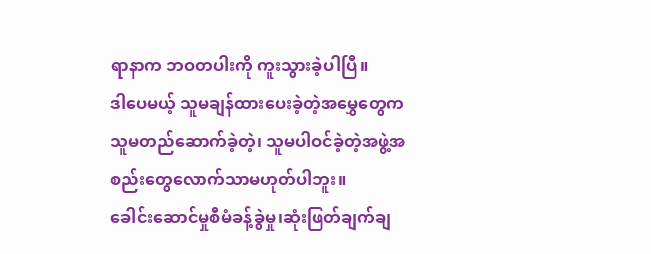ရာနာက ဘဝတပါးကို ကူးသွားခဲ့ပါပြီ။
ဒါပေမယ့် သူမချန်ထားပေးခဲ့တဲ့အမွှေတွေက သူမတည်ဆောက်ခဲ့တဲ့၊ သူမပါဝင်ခဲ့တဲ့အဖွဲ့အစည်းတွေလောက်သာမဟုတ်ပါဘူး။
ခေါင်းဆောင်မှုစီမံခန့်ခွဲမှု၊ဆုံးဖြတ်ချက်ချ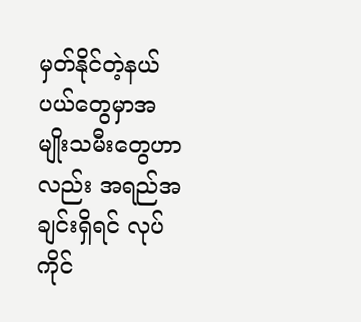မှတ်နိုင်တဲ့နယ်ပယ်တွေမှာအမျိုးသမီးတွေဟာလည်း အရည်အချင်းရှိရင် လုပ်ကိုင်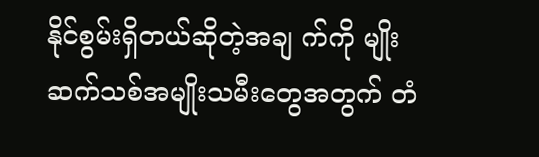နိုင်စွမ်းရှိတယ်ဆိုတဲ့အချ က်ကို မျိုးဆက်သစ်အမျိုးသမီးတွေအတွက် တံ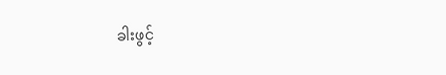ခါးဖွင့်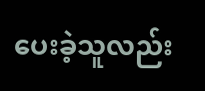ပေးခဲ့သူလည်း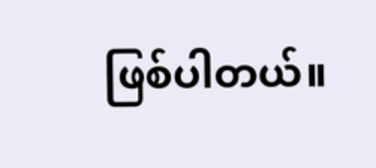ဖြစ်ပါတယ်။